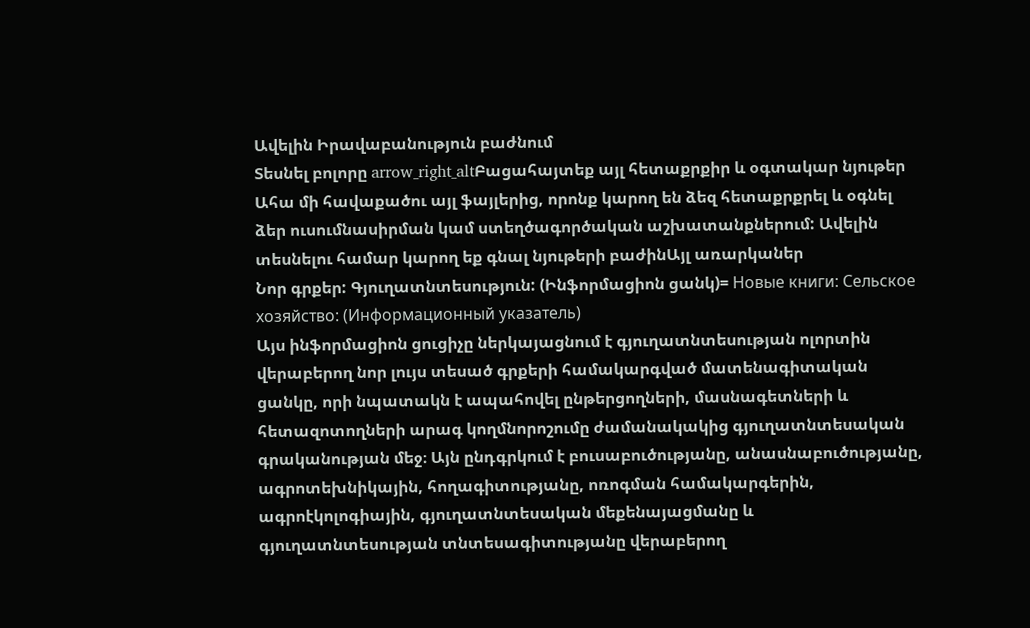Ավելին Իրավաբանություն բաժնում
Տեսնել բոլորը arrow_right_altԲացահայտեք այլ հետաքրքիր և օգտակար նյութեր
Ահա մի հավաքածու այլ ֆայլերից, որոնք կարող են ձեզ հետաքրքրել և օգնել ձեր ուսումնասիրման կամ ստեղծագործական աշխատանքներում: Ավելին տեսնելու համար կարող եք գնալ նյութերի բաժինԱյլ առարկաներ
Նոր գրքեր: Գյուղատնտեսություն: (Ինֆորմացիոն ցանկ)= Новые книги: Сельское хозяйство: (Информационный указатель)
Այս ինֆորմացիոն ցուցիչը ներկայացնում է գյուղատնտեսության ոլորտին վերաբերող նոր լույս տեսած գրքերի համակարգված մատենագիտական ցանկը, որի նպատակն է ապահովել ընթերցողների, մասնագետների և հետազոտողների արագ կողմնորոշումը ժամանակակից գյուղատնտեսական գրականության մեջ։ Այն ընդգրկում է բուսաբուծությանը, անասնաբուծությանը, ագրոտեխնիկային, հողագիտությանը, ոռոգման համակարգերին, ագրոէկոլոգիային, գյուղատնտեսական մեքենայացմանը և գյուղատնտեսության տնտեսագիտությանը վերաբերող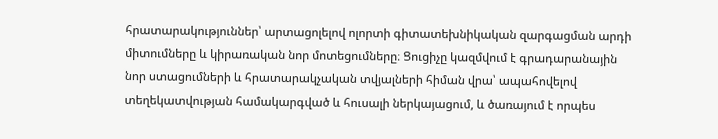հրատարակություններ՝ արտացոլելով ոլորտի գիտատեխնիկական զարգացման արդի միտումները և կիրառական նոր մոտեցումները։ Ցուցիչը կազմվում է գրադարանային նոր ստացումների և հրատարակչական տվյալների հիման վրա՝ ապահովելով տեղեկատվության համակարգված և հուսալի ներկայացում, և ծառայում է որպես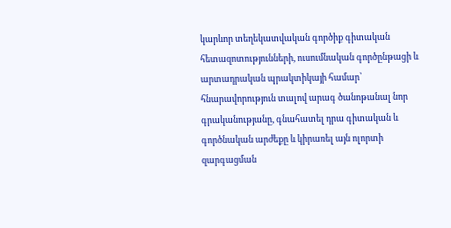կարևոր տեղեկատվական գործիք գիտական հետազոտությունների, ուսումնական գործընթացի և արտադրական պրակտիկայի համար՝ հնարավորություն տալով արագ ծանոթանալ նոր գրականությանը, գնահատել դրա գիտական և գործնական արժեքը և կիրառել այն ոլորտի զարգացման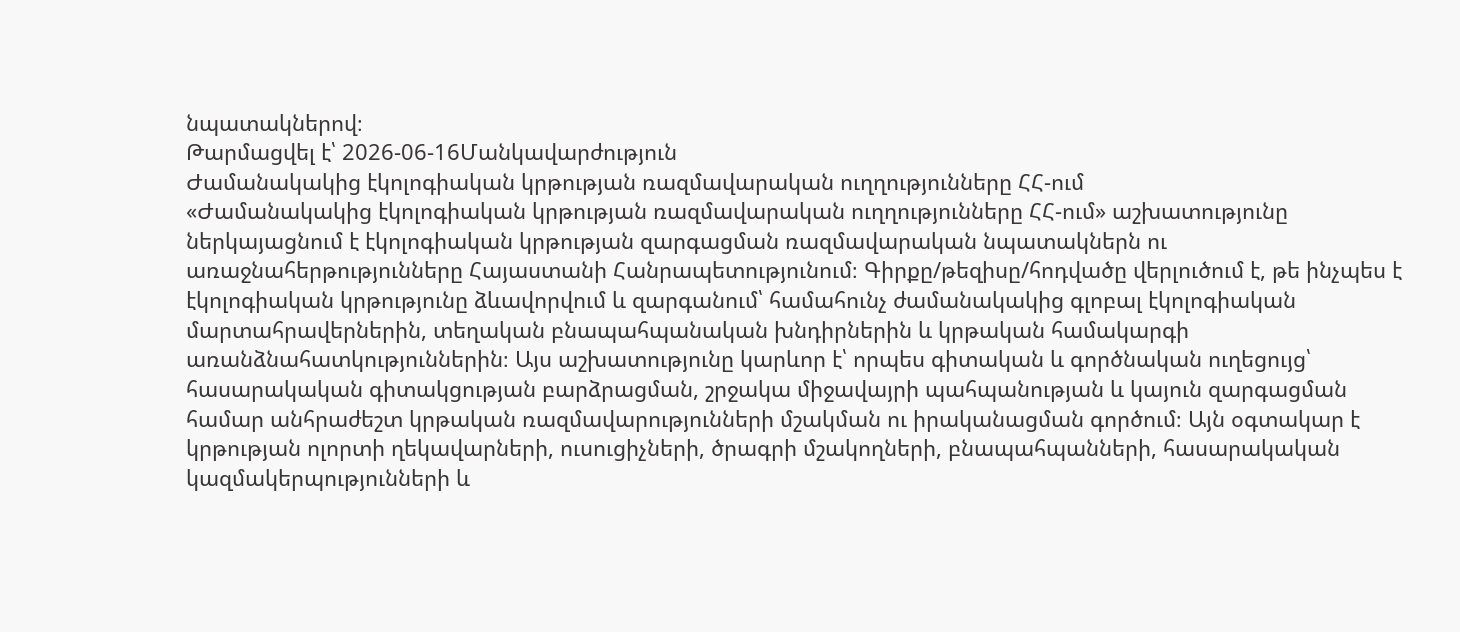նպատակներով։
Թարմացվել է՝ 2026-06-16Մանկավարժություն
Ժամանակակից էկոլոգիական կրթության ռազմավարական ուղղությունները ՀՀ-ում
«Ժամանակակից էկոլոգիական կրթության ռազմավարական ուղղությունները ՀՀ-ում» աշխատությունը ներկայացնում է էկոլոգիական կրթության զարգացման ռազմավարական նպատակներն ու առաջնահերթությունները Հայաստանի Հանրապետությունում։ Գիրքը/թեզիսը/հոդվածը վերլուծում է, թե ինչպես է էկոլոգիական կրթությունը ձևավորվում և զարգանում՝ համահունչ ժամանակակից գլոբալ էկոլոգիական մարտահրավերներին, տեղական բնապահպանական խնդիրներին և կրթական համակարգի առանձնահատկություններին։ Այս աշխատությունը կարևոր է՝ որպես գիտական և գործնական ուղեցույց՝ հասարակական գիտակցության բարձրացման, շրջակա միջավայրի պահպանության և կայուն զարգացման համար անհրաժեշտ կրթական ռազմավարությունների մշակման ու իրականացման գործում։ Այն օգտակար է կրթության ոլորտի ղեկավարների, ուսուցիչների, ծրագրի մշակողների, բնապահպանների, հասարակական կազմակերպությունների և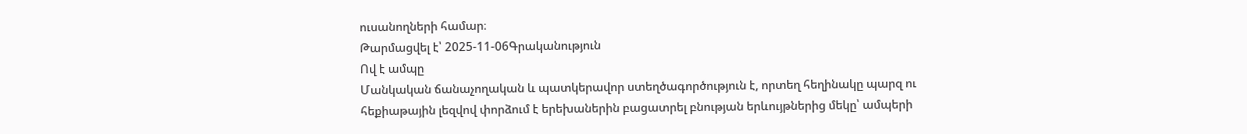ուսանողների համար։
Թարմացվել է՝ 2025-11-06Գրականություն
Ով է ամպը
Մանկական ճանաչողական և պատկերավոր ստեղծագործություն է, որտեղ հեղինակը պարզ ու հեքիաթային լեզվով փորձում է երեխաներին բացատրել բնության երևույթներից մեկը՝ ամպերի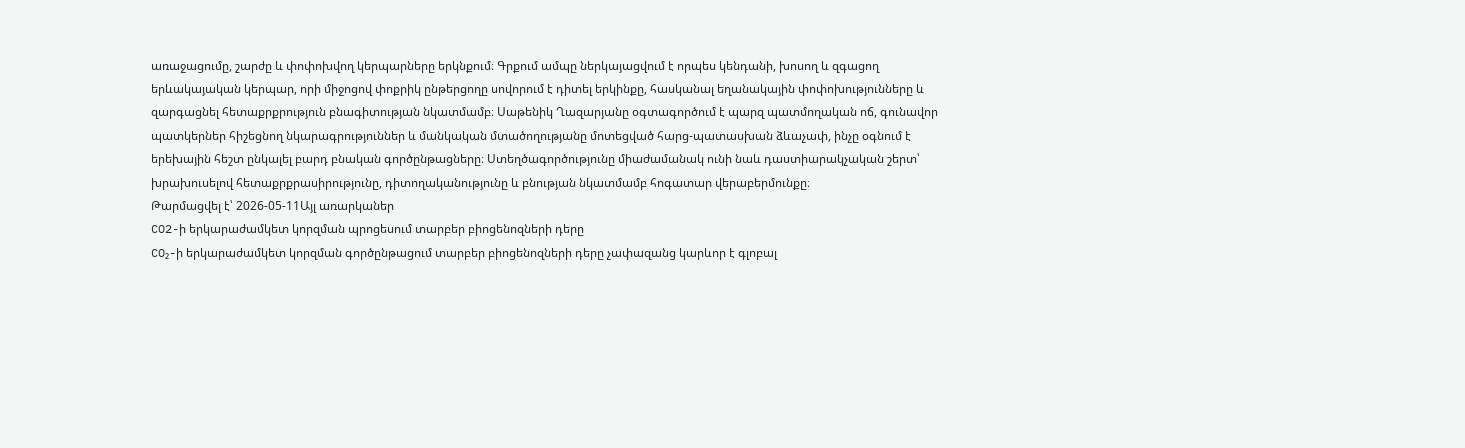առաջացումը, շարժը և փոփոխվող կերպարները երկնքում։ Գրքում ամպը ներկայացվում է որպես կենդանի, խոսող և զգացող երևակայական կերպար, որի միջոցով փոքրիկ ընթերցողը սովորում է դիտել երկինքը, հասկանալ եղանակային փոփոխությունները և զարգացնել հետաքրքրություն բնագիտության նկատմամբ։ Սաթենիկ Ղազարյանը օգտագործում է պարզ պատմողական ոճ, գունավոր պատկերներ հիշեցնող նկարագրություններ և մանկական մտածողությանը մոտեցված հարց-պատասխան ձևաչափ, ինչը օգնում է երեխային հեշտ ընկալել բարդ բնական գործընթացները։ Ստեղծագործությունը միաժամանակ ունի նաև դաստիարակչական շերտ՝ խրախուսելով հետաքրքրասիրությունը, դիտողականությունը և բնության նկատմամբ հոգատար վերաբերմունքը։
Թարմացվել է՝ 2026-05-11Այլ առարկաներ
CO2-ի երկարաժամկետ կորզման պրոցեսում տարբեր բիոցենոզների դերը
CO₂-ի երկարաժամկետ կորզման գործընթացում տարբեր բիոցենոզների դերը չափազանց կարևոր է գլոբալ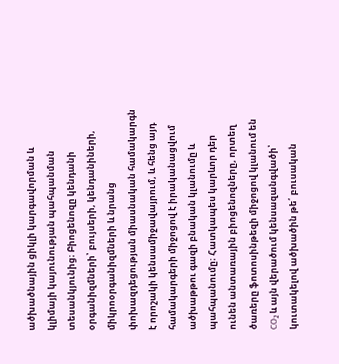ածխածնային ցիկլի կարգավորման և կլիմայի կայունության պահպանման տեսանկյունից։ Բիոցենոզը կենդանի օրգանիզմների՝ բույսերի, կենդանիների, միկրոօրգանիզմների և նրանց փոխազդեցության միասնական համակարգն է որոշակի կենսամիջավայրում, և հենց այդ համակարգերի միջոցով է իրականացվում ածխաթթու գազի բնական կլանումը և պահպանումը։ Հատկապես կարևոր դեր ունեն անտառային բիոցենոզները, որտեղ ծառերը ֆոտոսինթեզի միջոցով կլանում են CO₂ և այն վերածում կենսազանգվածի՝ կուտակելով ածխածին թե՛ բուսական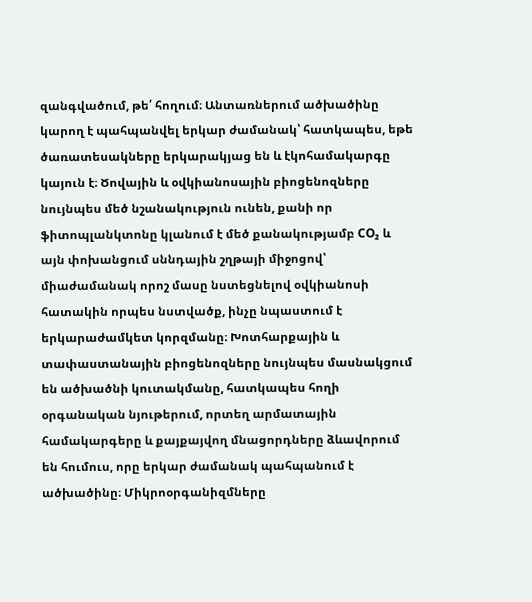զանգվածում, թե՛ հողում։ Անտառներում ածխածինը կարող է պահպանվել երկար ժամանակ՝ հատկապես, եթե ծառատեսակները երկարակյաց են և էկոհամակարգը կայուն է։ Ծովային և օվկիանոսային բիոցենոզները նույնպես մեծ նշանակություն ունեն, քանի որ ֆիտոպլանկտոնը կլանում է մեծ քանակությամբ CO₂ և այն փոխանցում սննդային շղթայի միջոցով՝ միաժամանակ որոշ մասը նստեցնելով օվկիանոսի հատակին որպես նստվածք, ինչը նպաստում է երկարաժամկետ կորզմանը։ Խոտհարքային և տափաստանային բիոցենոզները նույնպես մասնակցում են ածխածնի կուտակմանը, հատկապես հողի օրգանական նյութերում, որտեղ արմատային համակարգերը և քայքայվող մնացորդները ձևավորում են հումուս, որը երկար ժամանակ պահպանում է ածխածինը։ Միկրոօրգանիզմները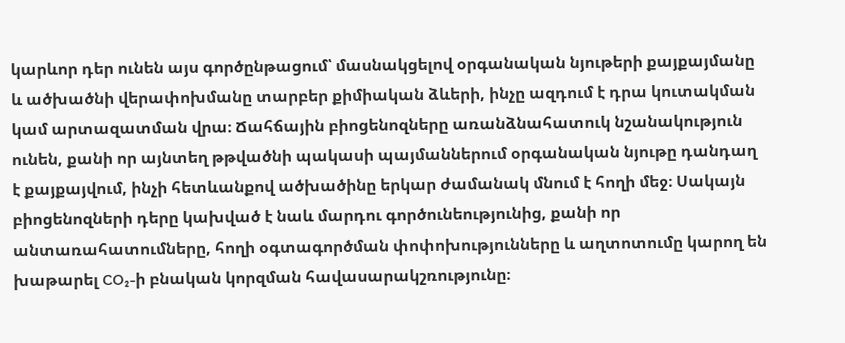կարևոր դեր ունեն այս գործընթացում՝ մասնակցելով օրգանական նյութերի քայքայմանը և ածխածնի վերափոխմանը տարբեր քիմիական ձևերի, ինչը ազդում է դրա կուտակման կամ արտազատման վրա։ Ճահճային բիոցենոզները առանձնահատուկ նշանակություն ունեն, քանի որ այնտեղ թթվածնի պակասի պայմաններում օրգանական նյութը դանդաղ է քայքայվում, ինչի հետևանքով ածխածինը երկար ժամանակ մնում է հողի մեջ։ Սակայն բիոցենոզների դերը կախված է նաև մարդու գործունեությունից, քանի որ անտառահատումները, հողի օգտագործման փոփոխությունները և աղտոտումը կարող են խաթարել CO₂-ի բնական կորզման հավասարակշռությունը։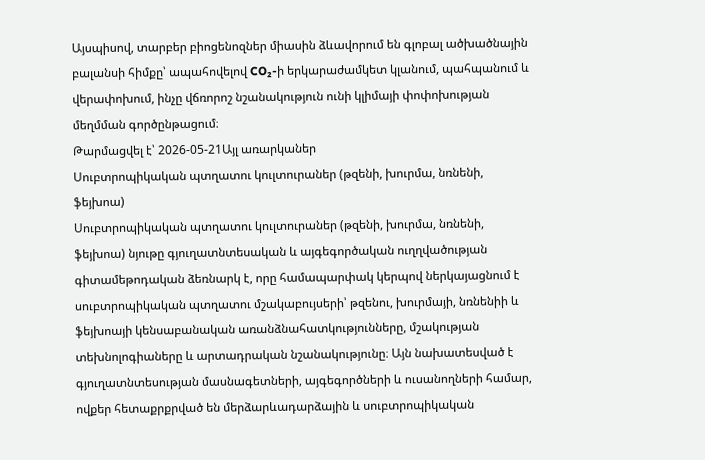Այսպիսով, տարբեր բիոցենոզներ միասին ձևավորում են գլոբալ ածխածնային բալանսի հիմքը՝ ապահովելով CO₂-ի երկարաժամկետ կլանում, պահպանում և վերափոխում, ինչը վճռորոշ նշանակություն ունի կլիմայի փոփոխության մեղմման գործընթացում։
Թարմացվել է՝ 2026-05-21Այլ առարկաներ
Սուբտրոպիկական պտղատու կուլտուրաներ (թզենի, խուրմա, նռնենի, ֆեյխոա)
Սուբտրոպիկական պտղատու կուլտուրաներ (թզենի, խուրմա, նռնենի, ֆեյխոա) նյութը գյուղատնտեսական և այգեգործական ուղղվածության գիտամեթոդական ձեռնարկ է, որը համապարփակ կերպով ներկայացնում է սուբտրոպիկական պտղատու մշակաբույսերի՝ թզենու, խուրմայի, նռնենիի և ֆեյխոայի կենսաբանական առանձնահատկությունները, մշակության տեխնոլոգիաները և արտադրական նշանակությունը։ Այն նախատեսված է գյուղատնտեսության մասնագետների, այգեգործների և ուսանողների համար, ովքեր հետաքրքրված են մերձարևադարձային և սուբտրոպիկական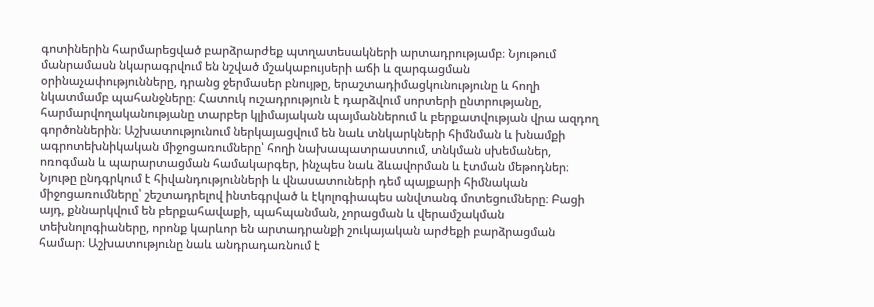գոտիներին հարմարեցված բարձրարժեք պտղատեսակների արտադրությամբ։ Նյութում մանրամասն նկարագրվում են նշված մշակաբույսերի աճի և զարգացման օրինաչափությունները, դրանց ջերմասեր բնույթը, երաշտադիմացկունությունը և հողի նկատմամբ պահանջները։ Հատուկ ուշադրություն է դարձվում սորտերի ընտրությանը, հարմարվողականությանը տարբեր կլիմայական պայմաններում և բերքատվության վրա ազդող գործոններին։ Աշխատությունում ներկայացվում են նաև տնկարկների հիմնման և խնամքի ագրոտեխնիկական միջոցառումները՝ հողի նախապատրաստում, տնկման սխեմաներ, ոռոգման և պարարտացման համակարգեր, ինչպես նաև ձևավորման և էտման մեթոդներ։ Նյութը ընդգրկում է հիվանդությունների և վնասատուների դեմ պայքարի հիմնական միջոցառումները՝ շեշտադրելով ինտեգրված և էկոլոգիապես անվտանգ մոտեցումները։ Բացի այդ, քննարկվում են բերքահավաքի, պահպանման, չորացման և վերամշակման տեխնոլոգիաները, որոնք կարևոր են արտադրանքի շուկայական արժեքի բարձրացման համար։ Աշխատությունը նաև անդրադառնում է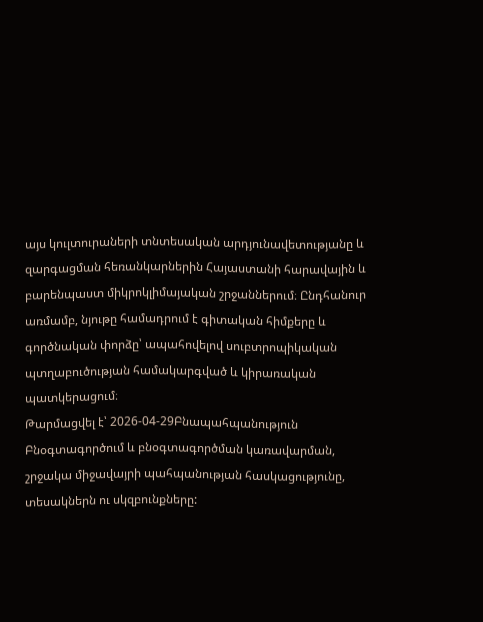այս կուլտուրաների տնտեսական արդյունավետությանը և զարգացման հեռանկարներին Հայաստանի հարավային և բարենպաստ միկրոկլիմայական շրջաններում։ Ընդհանուր առմամբ, նյութը համադրում է գիտական հիմքերը և գործնական փորձը՝ ապահովելով սուբտրոպիկական պտղաբուծության համակարգված և կիրառական պատկերացում։
Թարմացվել է՝ 2026-04-29Բնապահպանություն
Բնօգտագործում և բնօգտագործման կառավարման, շրջակա միջավայրի պահպանության հասկացությունը, տեսակներն ու սկզբունքները: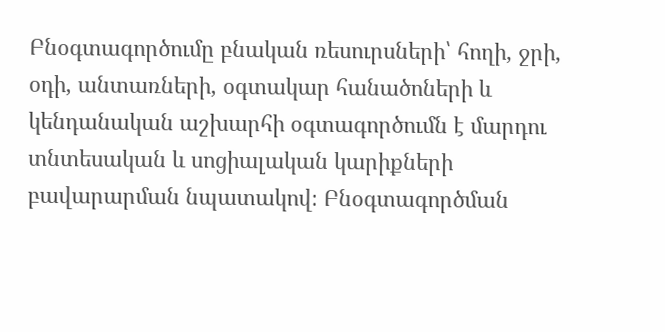Բնօգտագործումը բնական ռեսուրսների՝ հողի, ջրի, օդի, անտառների, օգտակար հանածոների և կենդանական աշխարհի օգտագործումն է մարդու տնտեսական և սոցիալական կարիքների բավարարման նպատակով։ Բնօգտագործման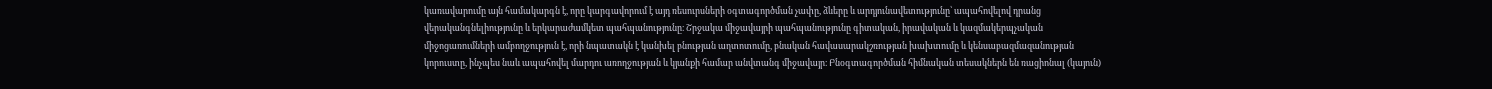կառավարումը այն համակարգն է, որը կարգավորում է այդ ռեսուրսների օգտագործման չափը, ձևերը և արդյունավետությունը՝ ապահովելով դրանց վերականգնելիությունը և երկարաժամկետ պահպանությունը։ Շրջակա միջավայրի պահպանությունը գիտական, իրավական և կազմակերպչական միջոցառումների ամբողջություն է, որի նպատակն է կանխել բնության աղտոտումը, բնական հավասարակշռության խախտումը և կենսաբազմազանության կորուստը, ինչպես նաև ապահովել մարդու առողջության և կյանքի համար անվտանգ միջավայր։ Բնօգտագործման հիմնական տեսակներն են ռացիոնալ (կայուն)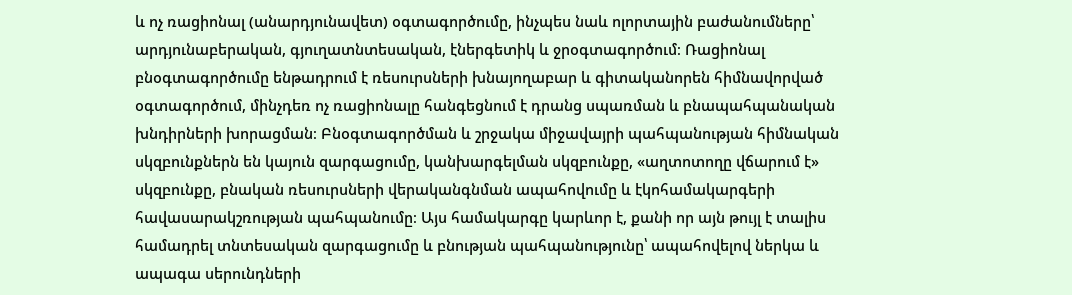և ոչ ռացիոնալ (անարդյունավետ) օգտագործումը, ինչպես նաև ոլորտային բաժանումները՝ արդյունաբերական, գյուղատնտեսական, էներգետիկ և ջրօգտագործում։ Ռացիոնալ բնօգտագործումը ենթադրում է ռեսուրսների խնայողաբար և գիտականորեն հիմնավորված օգտագործում, մինչդեռ ոչ ռացիոնալը հանգեցնում է դրանց սպառման և բնապահպանական խնդիրների խորացման։ Բնօգտագործման և շրջակա միջավայրի պահպանության հիմնական սկզբունքներն են կայուն զարգացումը, կանխարգելման սկզբունքը, «աղտոտողը վճարում է» սկզբունքը, բնական ռեսուրսների վերականգնման ապահովումը և էկոհամակարգերի հավասարակշռության պահպանումը։ Այս համակարգը կարևոր է, քանի որ այն թույլ է տալիս համադրել տնտեսական զարգացումը և բնության պահպանությունը՝ ապահովելով ներկա և ապագա սերունդների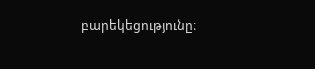բարեկեցությունը։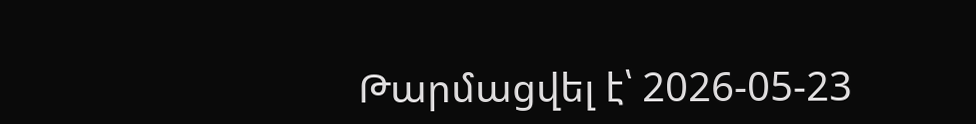Թարմացվել է՝ 2026-05-23